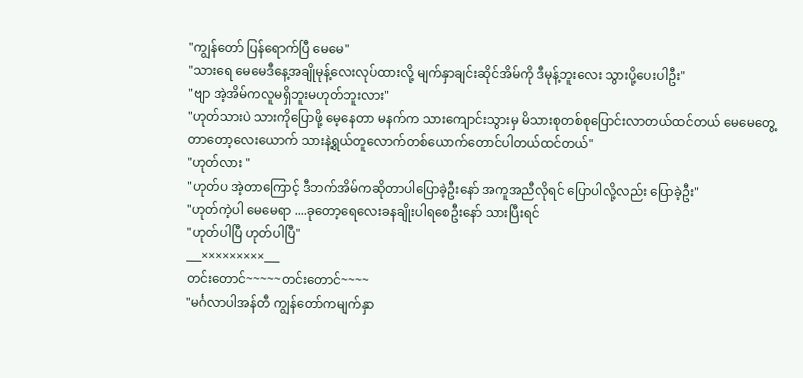"ကျွန်တော် ပြန်ရောက်ပြီ မေမေ"
"သားရေ မေမေဒီနေ့အချိုမုန့်လေးလုပ်ထားလို့ မျက်နှာချင်းဆိုင်အိမ်ကို ဒီမုန့်ဘူးလေး သွားပို့ပေးပါဦး"
"ဗျာ အဲ့အိမ်ကလူမရှိဘူးမဟုတ်ဘူးလား"
"ဟုတ်သားပဲ သားကိုပြောဖို့ မေ့နေတာ မနက်က သားကျောင်းသွားမှ မိသားစုတစ်စုပြောင်းလာတယ်ထင်တယ် မေမေတွေ့တာတော့လေးယောက် သားနဲ့ရွယ်တူလောက်တစ်ယောက်တောင်ပါတယ်ထင်တယ်"
"ဟုတ်လား "
"ဟုတ်ပ အဲ့တာကြောင့် ဒီဘက်အိမ်ကဆိုတာပါပြောခဲ့ဦးနော် အကူအညီလိုရင် ပြောပါလို့လည်း ပြောခဲ့ဦး"
"ဟုတ်ကဲ့ပါ မေမေရာ ....ခုတော့ရေလေးခနချိုးပါရစေဦးနော် သားပြီးရင်
"ဟုတ်ပါပြီ ဟုတ်ပါပြီ"
___×××××××××___
တင်းတောင်~~~~~တင်းတောင်~~~~
"မင်္ဂလာပါအန်တီ ကျွန်တော်ကမျက်နှာ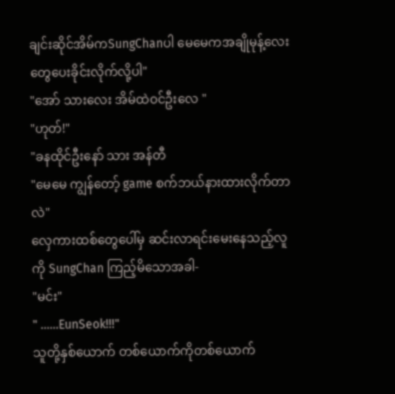ချင်းဆိုင်အိမ်ကSungChanပါ မေမေကအချိုမုန့်လေးတွေပေးခိုင်းလိုက်လို့ပါ"
"အော် သားလေး အိမ်ထဲဝင်ဦးလေ "
"ဟုတ်!"
"ခနထိုင်ဦးနော် သား အန်တီ
"မေမေ ကျွန်တော့် game စက်ဘယ်နားထားလိုက်တာလဲ"
လှေကားထစ်တွေပေါ်မှ ဆင်းလာရင်းမေးနေသည့်လူကို SungChan ကြည့်မိသောအခါ-
"မင်း"
" ......EunSeok!!!"
သူတို့နှစ်ယောက် တစ်ယောက်ကိုတစ်ယောက်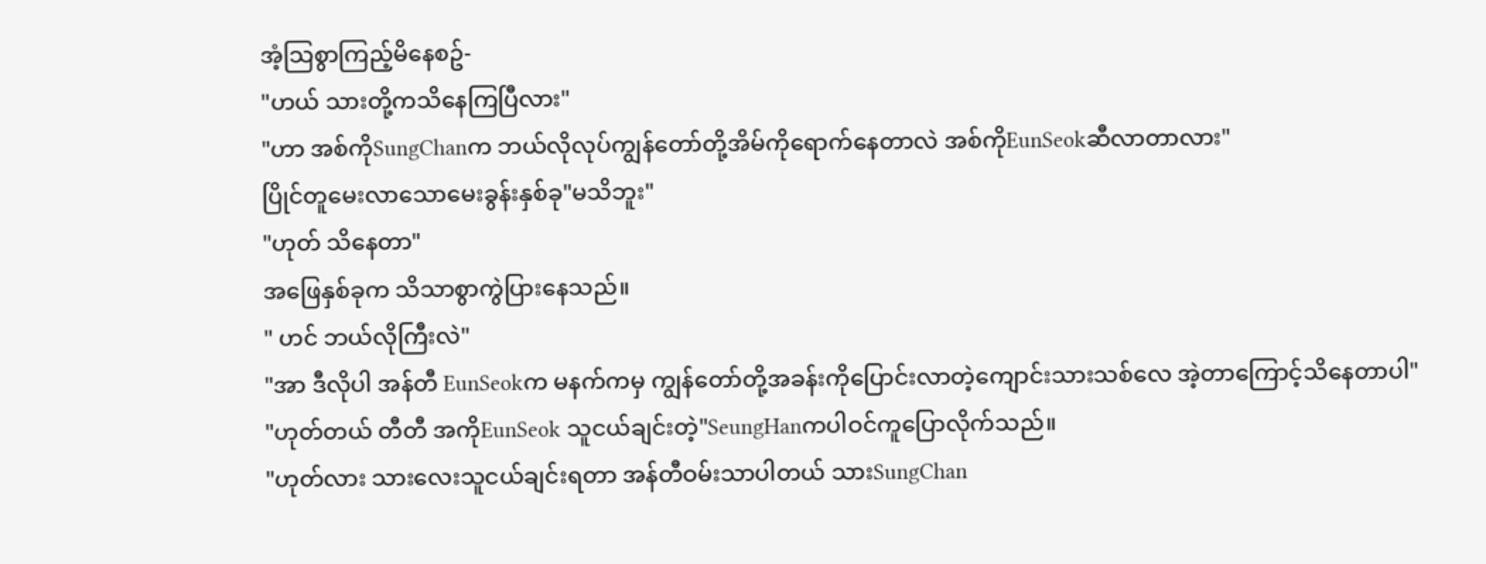အံ့သြစွာကြည့်မိနေစဥ်-
"ဟယ် သားတို့ကသိနေကြပြီလား"
"ဟာ အစ်ကိုSungChanက ဘယ်လိုလုပ်ကျွန်တော်တို့အိမ်ကိုရောက်နေတာလဲ အစ်ကိုEunSeokဆီလာတာလား"
ပြိုင်တူမေးလာသောမေးခွန်းနှစ်ခု"မသိဘူး"
"ဟုတ် သိနေတာ"
အဖြေနှစ်ခုက သိသာစွာကွဲပြားနေသည်။
" ဟင် ဘယ်လိုကြီးလဲ"
"အာ ဒီလိုပါ အန်တီ EunSeokက မနက်ကမှ ကျွန်တော်တို့အခန်းကိုပြောင်းလာတဲ့ကျောင်းသားသစ်လေ အဲ့တာကြောင့်သိနေတာပါ"
"ဟုတ်တယ် တီတီ အကိုEunSeok သူငယ်ချင်းတဲ့"SeungHanကပါဝင်ကူပြောလိုက်သည်။
"ဟုတ်လား သားလေးသူငယ်ချင်းရတာ အန်တီဝမ်းသာပါတယ် သားSungChan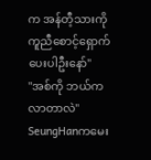က အန်တီ့သားကို ကူညီစောင့်ရှောက်ပေးပါဦးနော်"
"အစ်ကို ဘယ်ကလာတာလဲ" SeungHanကမေး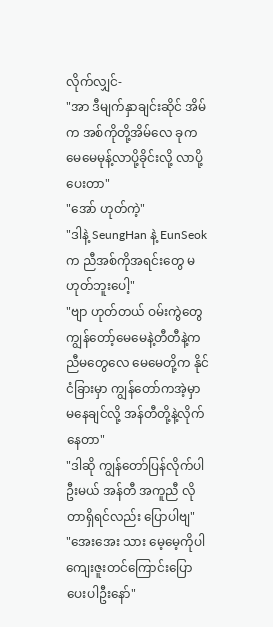လိုက်လျှင်-
"အာ ဒီမျက်နှာချင်းဆိုင် အိမ်က အစ်ကိုတို့အိမ်လေ ခုက မေမေမုန့်လာပို့ခိုင်းလို့ လာပို့ပေးတာ"
"အော် ဟုတ်ကဲ့"
"ဒါနဲ့ SeungHan နဲ့ EunSeokက ညီအစ်ကိုအရင်းတွေ မဟုတ်ဘူးပေါ့"
"ဗျာ ဟုတ်တယ် ဝမ်းကွဲတွေ ကျွန်တော့်မေမေနဲ့တီတီနဲ့ကညီမတွေလေ မေမေတို့က နိုင်ငံခြားမှာ ကျွန်တော်ကအဲ့မှာ မနေချင်လို့ အန်တီတို့နဲ့လိုက်နေတာ"
"ဒါဆို ကျွန်တော်ပြန်လိုက်ပါဦးမယ် အန်တီ အကူညီ လိုတာရှိရင်လည်း ပြောပါဗျ"
"အေးအေး သား မေ့မေ့ကိုပါ ကျေးဇူးတင်ကြောင်းပြောပေးပါဦးနော်"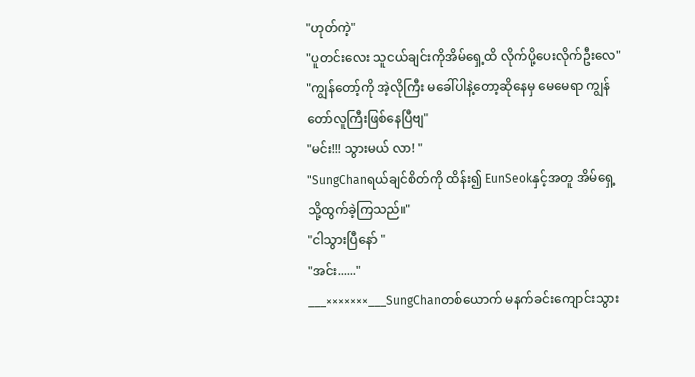"ဟုတ်ကဲ့"
"ပူတင်းလေး သူငယ်ချင်းကိုအိမ်ရှေ့ထိ လိုက်ပို့ပေးလိုက်ဦးလေ"
"ကျွန်တော့်ကို အဲ့လိုကြီး မခေါ်ပါနဲ့တော့ဆိုနေမှ မေမေရာ ကျွန်တော်လူကြီးဖြစ်နေပြီဗျ"
"မင်း!!! သွားမယ် လာ! "
"SungChanရယ်ချင်စိတ်ကို ထိန်း၍ EunSeokနှင့်အတူ အိမ်ရှေ့သို့ထွက်ခဲ့ကြသည်။"
"ငါသွားပြီနော် "
"အင်း......"
___×××××××___SungChanတစ်ယောက် မနက်ခင်းကျောင်းသွား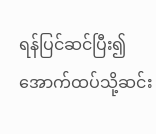ရန်ပြင်ဆင်ပြီး၍ အောက်ထပ်သို့ဆင်း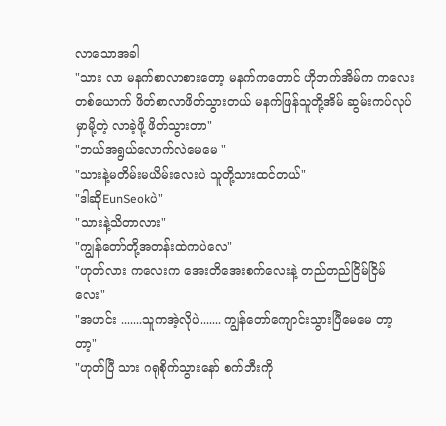လာသောအခါ
"သား လာ မနက်စာလာစားတော့ မနက်ကတောင် ဟိုဘက်အိမ်က ကလေးတစ်ယောက် ဖိတ်စာလာဖိတ်သွားတယ် မနက်ဖြန်သူတို့အိမ် ဆွမ်းကပ်လုပ်မှာမို့တဲ့ လာခဲ့ဖို့ ဖိတ်သွားတာ"
"ဘယ်အရွယ်လောက်လဲမေမေ "
"သားနဲ့မတိမ်းမယိမ်းလေးပဲ သူတို့သားထင်တယ်"
"ဒါဆိုEunSeokပဲ"
"သားနဲ့သိတာလား"
"ကျွန်တော်တို့အတန်းထဲကပဲလေ"
"ဟုတ်လား ကလေးက အေးတိအေးစက်လေးနဲ့ တည်တည်ငြိမ်ငြိမ်လေး"
"အဟင်း .......သူကအဲ့လိုပဲ....... ကျွန်တော်ကျောင်းသွားပြီမေမေ တာ့တာ့"
"ဟုတ်ပြီ သား ဂရုစိုက်သွားနော် စက်ဘီးကို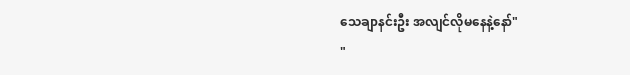သေချာနင်းဦး အလျင်လိုမနေနဲ့နော်"
"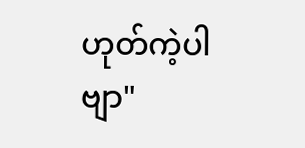ဟုတ်ကဲ့ပါဗျာ"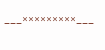___×××××××××___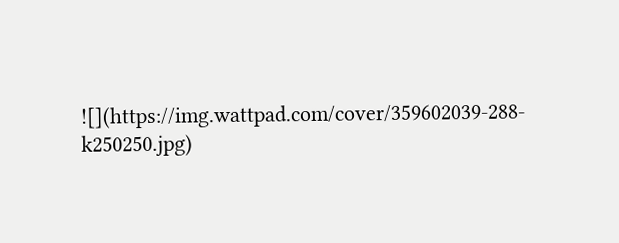![](https://img.wattpad.com/cover/359602039-288-k250250.jpg)